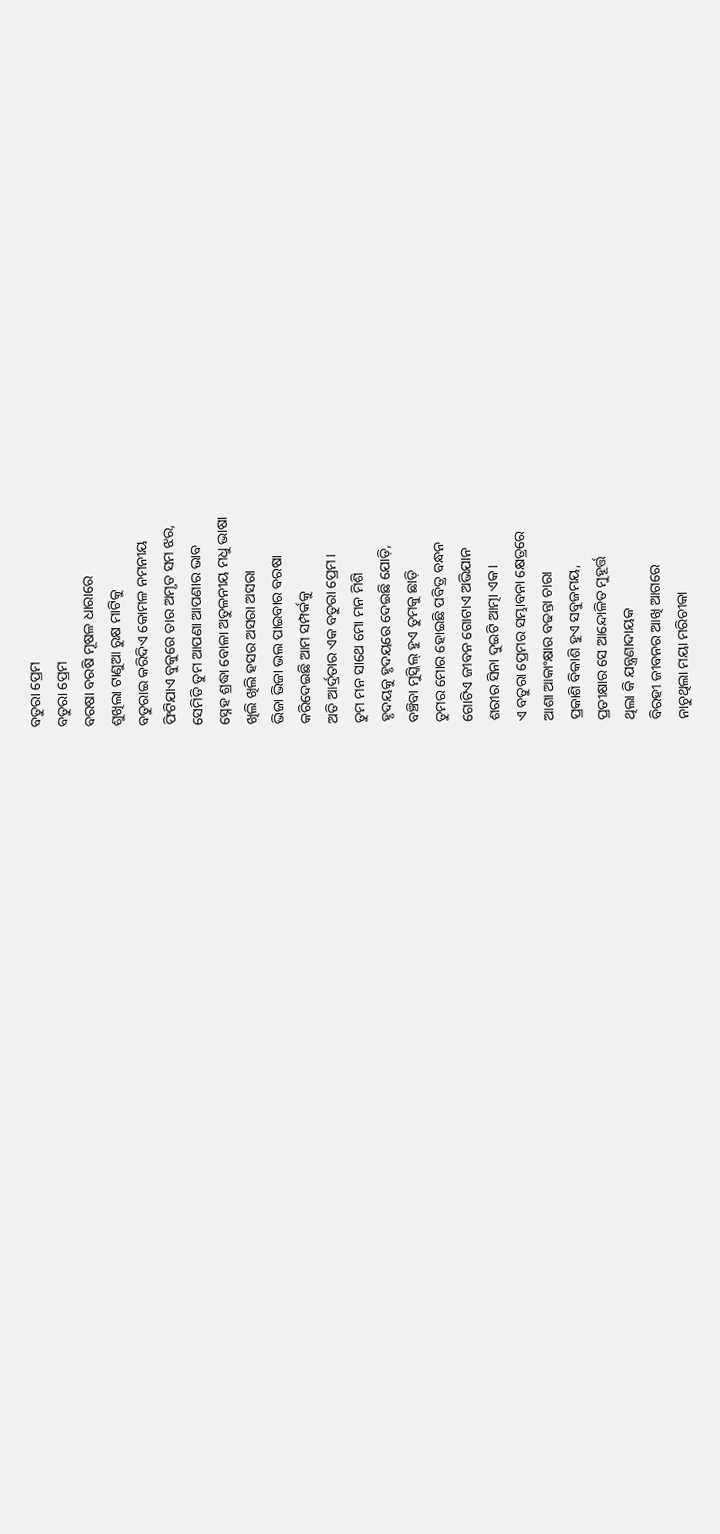ବତୁରା ପ୍ରେମ
ବତୁରା ପ୍ରେମ
ବରଷା ବରଷି ମୂଷଳ ଧାରାରେ
ଶୁଖିଲା ଟାଣୁଆ ରୁକ୍ଷ ମାଟିକୁ
ବତୁରାଇ କରିଦିଏ କୋମଳ ନମନୀୟ
ଫିଟିଯାଏ ବୁକୁରେ ତାର ଅମୃତ ସମ ଝର,
ସେମିତି ତୁମ ଆପଣା ଆପଣାର ଭାବ
ସ୍ନେହ ଶ୍ରଦ୍ଧା ବୋଳା ଅତୁଳନୀୟ ମଧୁ ଭାଷା
ଖିଲି ଖିଲି ହସର ଅସରା ଅସରା
ଭିଜା ଭିଜା ଭଲ ପାଇବାର ବରଷା
କରିଦେଇଛି ଆମ ସମ୍ପର୍କକୁ
ଅତି ଆର୍ଦ୍ରତାର ଏକ ବତୁରା ପ୍ରେମ।
ତୁମ ମନ ସାଥେ ମୋ ମନ ମିଶି
ହୃଦୟକୁ ହୃଦୟରେ ଦେଇଛି ଯୋଡ଼ି,
ବଞ୍ଚିବା ମୁସ୍କିଲ୍ ହୁଏ ତୁମକୁ ଛାଡ଼ି
ତୁମର ମୋର ହୋଇଛି ପବିତ୍ର ବନ୍ଧନ
ଗୋଟିଏ ଜୀବନ ଗୋଟାଏ ଅଭିଯାନ
ଶରୀର ସିନା ଦୁଇଟି ଆତ୍ମା ଏକ।
ଏ ବତୁରା ପ୍ରେମର ସମ୍ଭାବନା କ୍ଷେତ୍ରରେ
ଆଶା ଆକାଂକ୍ଷାର ବଢନ୍ତା ଚାରା
ପ୍ରକାଶି ବିକାଶି ହୁଏ ସବୁଜମୟ,
ପ୍ରତୀକ୍ଷାର ସେ ଆନ୍ଦୋଳିତ ମୁହୂର୍ତ୍ତ
ଥିଲା କି ଯନ୍ତ୍ରଣାଦାୟକ
ବିରହୀ ଜୀବନର ଆଖି ଆଗରେ
ନାଚୁଥିଲା ମୟା ମରିଚୀକା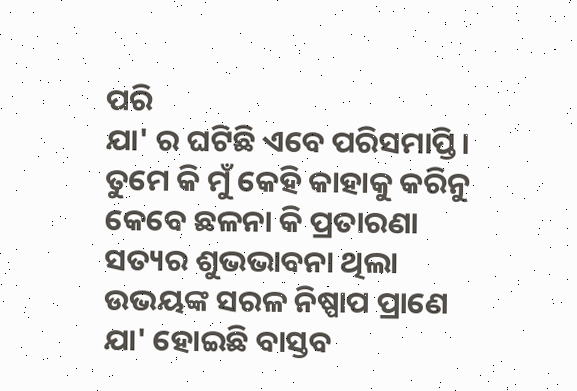ପରି
ଯା' ର ଘଟିଛି ଏବେ ପରିସମାପ୍ତି।
ତୁମେ କି ମୁଁ କେହି କାହାକୁ କରିନୁ
କେବେ ଛଳନା କି ପ୍ରତାରଣା
ସତ୍ୟର ଶୁଭଭାବନା ଥିଲା
ଉଭୟଙ୍କ ସରଳ ନିଷ୍ପାପ ପ୍ରାଣେ
ଯା' ହୋଇଛି ବାସ୍ତବ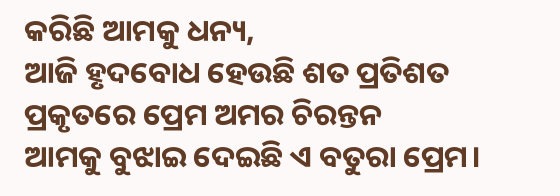କରିଛି ଆମକୁ ଧନ୍ୟ,
ଆଜି ହୃଦବୋଧ ହେଉଛି ଶତ ପ୍ରତିଶତ
ପ୍ରକୃତରେ ପ୍ରେମ ଅମର ଚିରନ୍ତନ
ଆମକୁ ବୁଝାଇ ଦେଇଛି ଏ ବତୁରା ପ୍ରେମ।